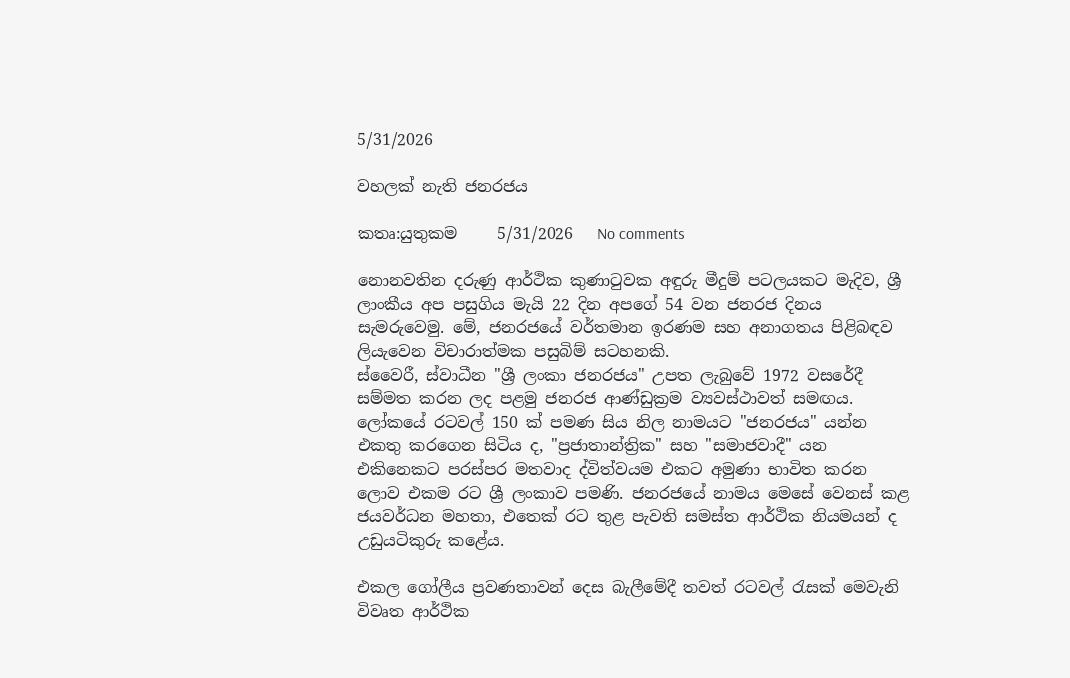5/31/2026

වහලක් නැති ජනරජය

කතෘ:යුතුකම     5/31/2026   No comments

නොනවතින දරුණු ආර්ථික කුණාටුවක අඳුරු මීදුම් පටලයකට මැදිව, ශ්‍රී ලාංකීය අප පසුගිය මැයි 22 දින අපගේ 54 වන ජනරජ දිනය සැමරුවෙමු. මේ, ජනරජයේ වර්තමාන ඉරණම සහ අනාගතය පිළිබඳව ලියැවෙන විචාරාත්මක පසුබිම් සටහනකි.
ස්වෛරී, ස්වාධීන "ශ්‍රී ලංකා ජනරජය" උපත ලැබුවේ 1972 වසරේදී සම්මත කරන ලද පළමු ජනරජ ආණ්ඩුක්‍රම ව්‍යවස්ථාවත් සමඟය. ලෝකයේ රටවල් 150 ක් පමණ සිය නිල නාමයට "ජනරජය" යන්න එකතු කරගෙන සිටිය ද, "ප්‍රජාතාන්ත්‍රික" සහ "සමාජවාදී" යන එකිනෙකට පරස්පර මතවාද ද්විත්වයම එකට අමුණා භාවිත කරන ලොව එකම රට ශ්‍රී ලංකාව පමණි. ජනරජයේ නාමය මෙසේ වෙනස් කළ ජයවර්ධන මහතා, එතෙක් රට තුළ පැවති සමස්ත ආර්ථික නියමයන් ද උඩුයටිකුරු කළේය.

එකල ගෝලීය ප්‍රවණතාවන් දෙස බැලීමේදී තවත් රටවල් රැසක් මෙවැනි විවෘත ආර්ථික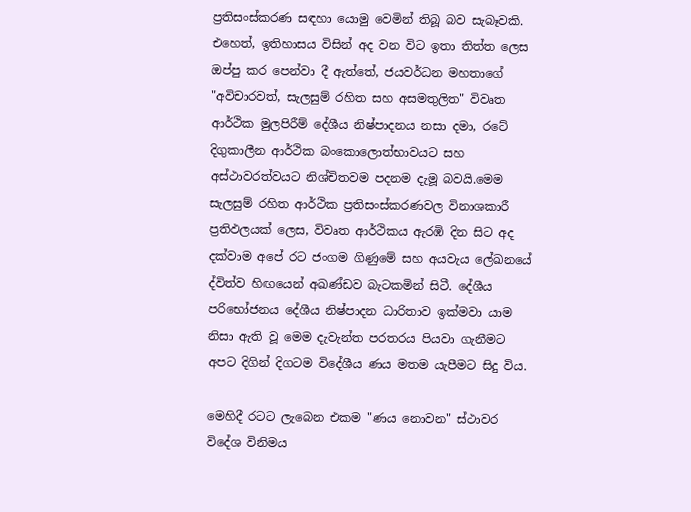ප්‍රතිසංස්කරණ සඳහා යොමු වෙමින් තිබූ බව සැබෑවකි. එහෙත්, ඉතිහාසය විසින් අද වන විට ඉතා තිත්ත ලෙස ඔප්පු කර පෙන්වා දී ඇත්තේ, ජයවර්ධන මහතාගේ "අවිචාරවත්, සැලසුම් රහිත සහ අසමතුලිත" විවෘත ආර්ථික මුලපිරීම් දේශීය නිෂ්පාදනය නසා දමා, රටේ දිගුකාලීන ආර්ථික බංකොලොත්භාවයට සහ අස්ථාවරත්වයට නිශ්චිතවම පදනම දැමූ බවයි.මෙම සැලසුම් රහිත ආර්ථික ප්‍රතිසංස්කරණවල විනාශකාරී ප්‍රතිඵලයක් ලෙස, විවෘත ආර්ථිකය ඇරඹි දින සිට අද දක්වාම අපේ රට ජංගම ගිණුමේ සහ අයවැය ලේඛනයේ ද්විත්ව හිඟයෙන් අඛණ්ඩව බැටකමින් සිටී. දේශීය පරිභෝජනය දේශීය නිෂ්පාදන ධාරිතාව ඉක්මවා යාම නිසා ඇති වූ මෙම දැවැන්ත පරතරය පියවා ගැනීමට අපට දිගින් දිගටම විදේශීය ණය මතම යැපීමට සිදු විය.

මෙහිදී රටට ලැබෙන එකම "ණය නොවන" ස්ථාවර විදේශ විනිමය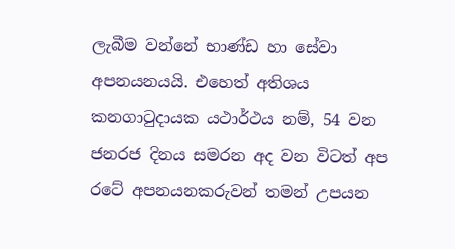ලැබීම වන්නේ භාණ්ඩ හා සේවා අපනයනයයි. එහෙත් අතිශය කනගාටුදායක යථාර්ථය නම්, 54 වන ජනරජ දිනය සමරන අද වන විටත් අප රටේ අපනයනකරුවන් තමන් උපයන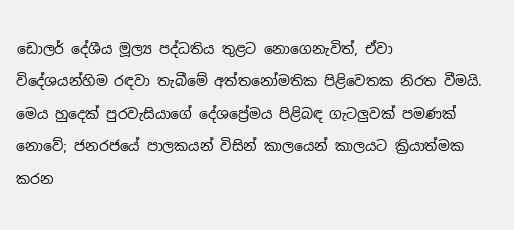ඩොලර් දේශීය මූල්‍ය පද්ධතිය තුළට නොගෙනැවිත්, ඒවා විදේශයන්හිම රඳවා තැබීමේ අත්තනෝමතික පිළිවෙතක නිරත වීමයි. මෙය හුදෙක් පුරවැසියාගේ දේශප්‍රේමය පිළිබඳ ගැටලුවක් පමණක් නොවේ; ජනරජයේ පාලකයන් විසින් කාලයෙන් කාලයට ක්‍රියාත්මක කරන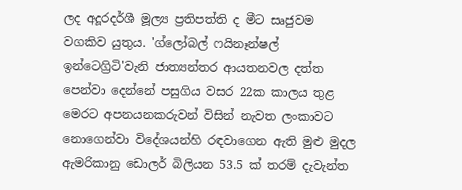ලද අදූරදර්ශී මූල්‍ය ප්‍රතිපත්ති ද මීට සෘජුවම වගකිව යුතුය. 'ග්ලෝබල් ෆයිනෑන්ෂල් ඉන්ටෙග්‍රිටි'වැනි ජාත්‍යන්තර ආයතනවල දත්ත පෙන්වා දෙන්නේ පසුගිය වසර 22ක කාලය තුළ මෙරට අපනයනකරුවන් විසින් නැවත ලංකාවට නොගෙන්වා විදේශයන්හි රඳවාගෙන ඇති මුළු මුදල ඇමරිකානු ඩොලර් බිලියන 53.5 ක් තරම් දැවැන්ත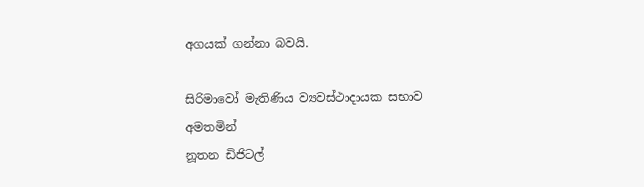අගයක් ගන්නා බවයි.

සිරිමාවෝ මැතිණිය ව්‍යවස්ථාදායක සභාව අමතමින්
නූතන ඩිජිටල්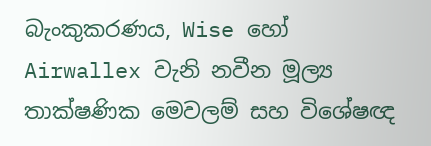බැංකුකරණය, Wise හෝ Airwallex වැනි නවීන මූල්‍ය තාක්ෂණික මෙවලම් සහ විශේෂඥ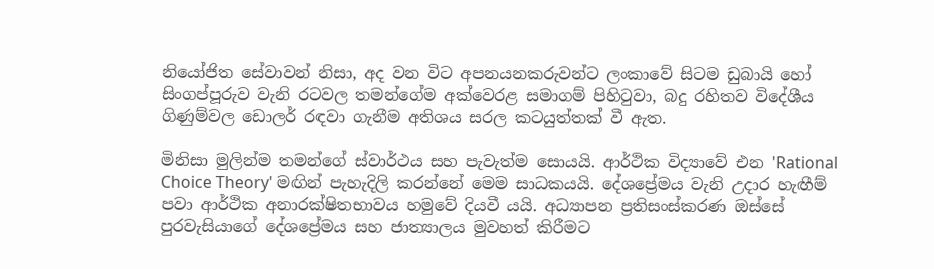නියෝජිත සේවාවන් නිසා, අද වන විට අපනයනකරුවන්ට ලංකාවේ සිටම ඩුබායි හෝ සිංගප්පූරුව වැනි රටවල තමන්ගේම අක්වෙරළ සමාගම් පිහිටුවා, බදු රහිතව විදේශීය ගිණුම්වල ඩොලර් රඳවා ගැනීම අතිශය සරල කටයුත්තක් වී ඇත.

මිනිසා මුලින්ම තමන්ගේ ස්වාර්ථය සහ පැවැත්ම සොයයි. ආර්ථික විද්‍යාවේ එන 'Rational Choice Theory' මඟින් පැහැදිලි කරන්නේ මෙම සාධකයයි. දේශප්‍රේමය වැනි උදාර හැඟීම් පවා ආර්ථික අනාරක්ෂිතභාවය හමුවේ දියවී යයි. අධ්‍යාපන ප්‍රතිසංස්කරණ ඔස්සේ පුරවැසියාගේ දේශප්‍රේමය සහ ජාත්‍යාලය මුවහත් කිරීමට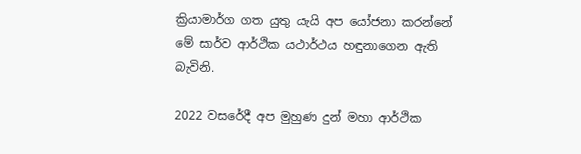ක්‍රියාමාර්ග ගත යුතු යැයි අප යෝජනා කරන්නේ මේ සාර්ව ආර්ථික යථාර්ථය හඳුනාගෙන ඇති බැවිනි.

2022 වසරේදී අප මුහුණ දුන් මහා ආර්ථික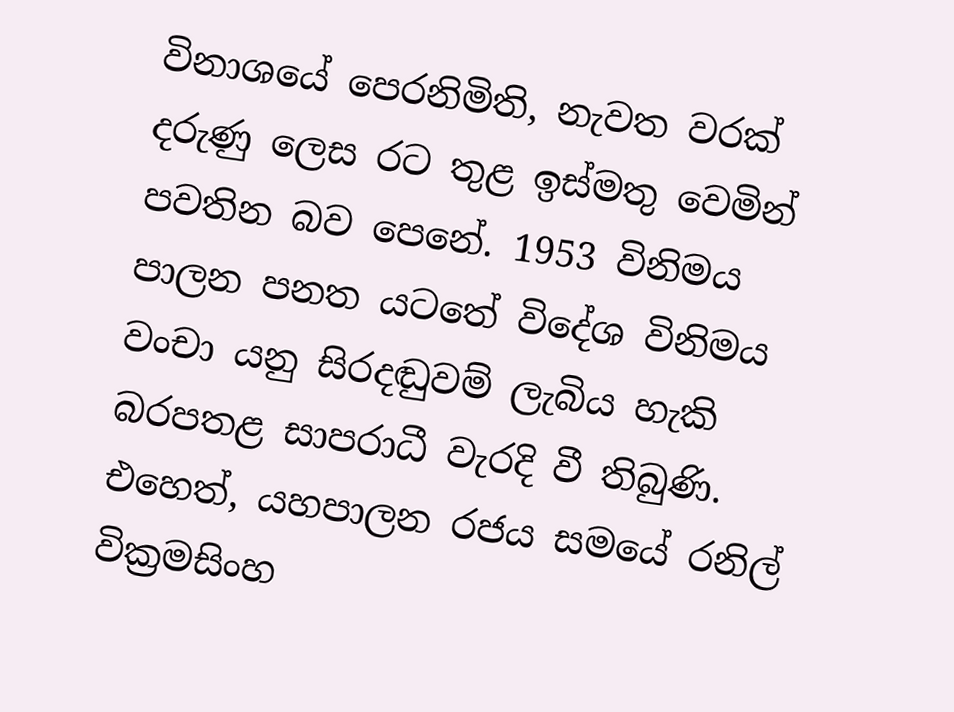විනාශයේ පෙරනිමිති, නැවත වරක් දරුණු ලෙස රට තුළ ඉස්මතු වෙමින් පවතින බව පෙනේ. 1953 විනිමය පාලන පනත යටතේ විදේශ විනිමය වංචා යනු සිරදඬුවම් ලැබිය හැකි බරපතළ සාපරාධී වැරදි වී තිබුණි. එහෙත්, යහපාලන රජය සමයේ රනිල් වික්‍රමසිංහ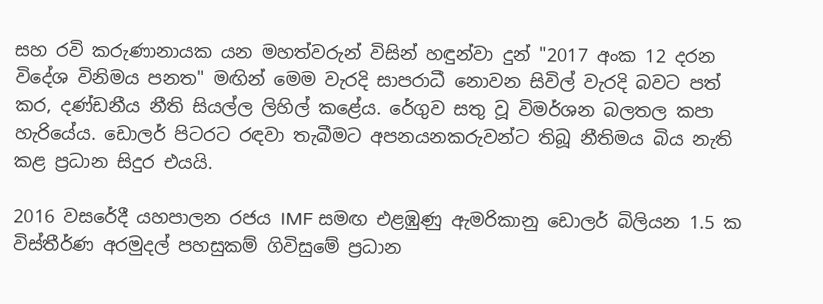සහ රවි කරුණානායක යන මහත්වරුන් විසින් හඳුන්වා දුන් "2017 අංක 12 දරන විදේශ විනිමය පනත" මඟින් මෙම වැරදි සාපරාධී නොවන සිවිල් වැරදි බවට පත් කර, දණ්ඩනීය නීති සියල්ල ලිහිල් කළේය. රේගුව සතු වූ විමර්ශන බලතල කපා හැරියේය. ඩොලර් පිටරට රඳවා තැබීමට අපනයනකරුවන්ට තිබූ නීතිමය බිය නැති කළ ප්‍රධාන සිදුර එයයි.

2016 වසරේදී යහපාලන රජය IMF සමඟ එළඹුණු ඇමරිකානු ඩොලර් බිලියන 1.5 ක විස්තීර්ණ අරමුදල් පහසුකම් ගිවිසුමේ ප්‍රධාන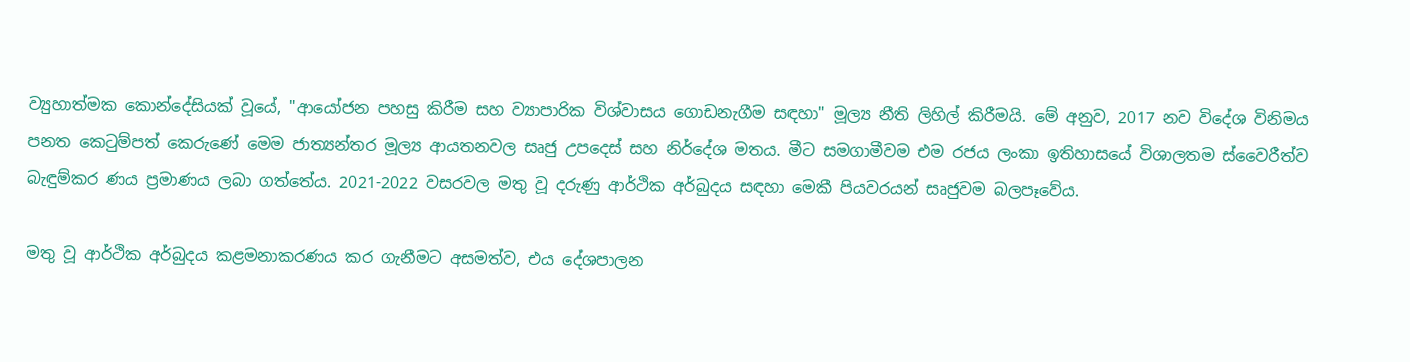ව්‍යුහාත්මක කොන්දේසියක් වූයේ, "ආයෝජන පහසු කිරීම සහ ව්‍යාපාරික විශ්වාසය ගොඩනැගීම සඳහා" මූල්‍ය නීති ලිහිල් කිරීමයි. මේ අනුව, 2017 නව විදේශ විනිමය පනත කෙටුම්පත් කෙරුණේ මෙම ජාත්‍යන්තර මූල්‍ය ආයතනවල සෘජු උපදෙස් සහ නිර්දේශ මතය. මීට සමගාමීවම එම රජය ලංකා ඉතිහාසයේ විශාලතම ස්වෛරීත්ව බැඳුම්කර ණය ප්‍රමාණය ලබා ගත්තේය. 2021-2022 වසරවල මතු වූ දරුණු ආර්ථික අර්බුදය සඳහා මෙකී පියවරයන් සෘජුවම බලපෑවේය.

මතු වූ ආර්ථික අර්බුදය කළමනාකරණය කර ගැනීමට අසමත්ව, එය දේශපාලන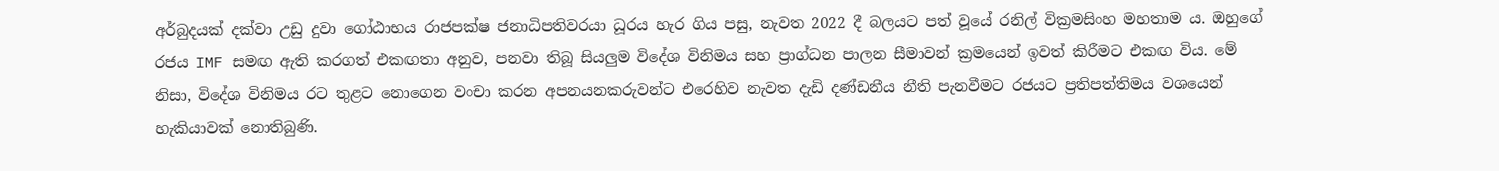අර්බුදයක් දක්වා උඩු දුවා ගෝඨාභය රාජපක්ෂ ජනාධිපතිවරයා ධූරය හැර ගිය පසු, නැවත 2022 දී බලයට පත් වූයේ රනිල් වික්‍රමසිංහ මහතාම ය. ඔහුගේ රජය IMF සමඟ ඇති කරගත් එකඟතා අනුව, පනවා තිබූ සියලුම විදේශ විනිමය සහ ප්‍රාග්ධන පාලන සීමාවන් ක්‍රමයෙන් ඉවත් කිරීමට එකඟ විය. මේ නිසා, විදේශ විනිමය රට තුළට නොගෙන වංචා කරන අපනයනකරුවන්ට එරෙහිව නැවත දැඩි දණ්ඩනීය නීති පැනවීමට රජයට ප්‍රතිපත්තිමය වශයෙන් හැකියාවක් නොතිබුණි.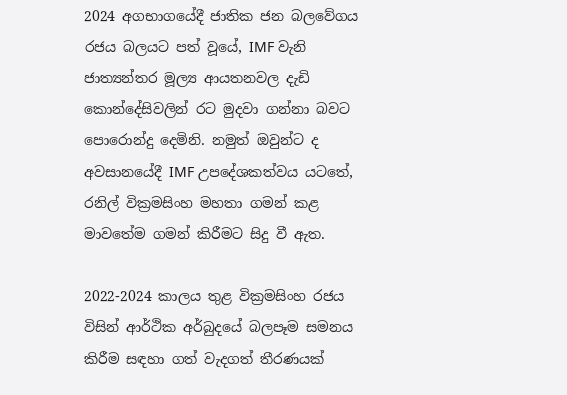2024 අගභාගයේදී ජාතික ජන බලවේගය රජය බලයට පත් වූයේ, IMF වැනි ජාත්‍යන්තර මූල්‍ය ආයතනවල දැඩි කොන්දේසිවලින් රට මුදවා ගන්නා බවට පොරොන්දු දෙමිනි. නමුත් ඔවුන්ට ද අවසානයේදී IMF උපදේශකත්වය යටතේ, රනිල් වික්‍රමසිංහ මහතා ගමන් කළ මාවතේම ගමන් කිරීමට සිදු වී ඇත.

2022-2024 කාලය තුළ වික්‍රමසිංහ රජය විසින් ආර්ථික අර්බුදයේ බලපෑම සමනය කිරීම සඳහා ගත් වැදගත් තීරණයක්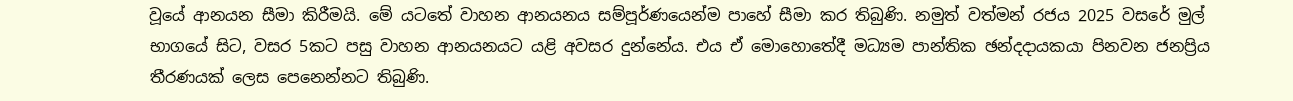වූයේ ආනයන සීමා කිරීමයි. මේ යටතේ වාහන ආනයනය සම්පූර්ණයෙන්ම පාහේ සීමා කර තිබුණි. නමුත් වත්මන් රජය 2025 වසරේ මුල් භාගයේ සිට, වසර 5කට පසු වාහන ආනයනයට යළි අවසර දුන්නේය. එය ඒ මොහොතේදී මධ්‍යම පාන්තික ඡන්දදායකයා පිනවන ජනප්‍රිය තීරණයක් ලෙස පෙනෙන්නට තිබුණි.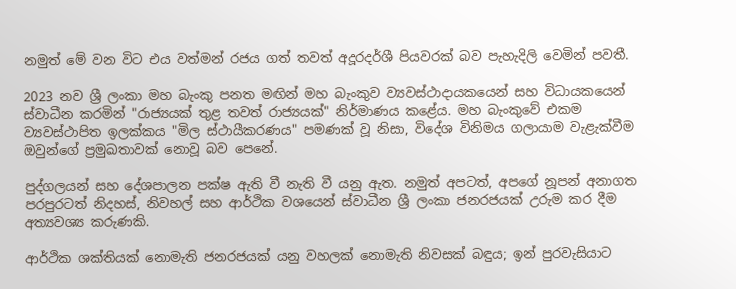නමුත් මේ වන විට එය වත්මන් රජය ගත් තවත් අදූරදර්ශී පියවරක් බව පැහැදිලි වෙමින් පවතී.

2023 නව ශ්‍රී ලංකා මහ බැංකු පනත මඟින් මහ බැංකුව ව්‍යවස්ථාදායකයෙන් සහ විධායකයෙන් ස්වාධීන කරමින් "රාජ්‍යයක් තුළ තවත් රාජ්‍යයක්" නිර්මාණය කළේය. මහ බැංකුවේ එකම ව්‍යවස්ථාපිත ඉලක්කය "මිල ස්ථායීකරණය" පමණක් වූ නිසා, විදේශ විනිමය ගලායාම වැළැක්වීම ඔවුන්ගේ ප්‍රමුඛතාවක් නොවූ බව පෙනේ.

පුද්ගලයන් සහ දේශපාලන පක්ෂ ඇති වී නැති වී යනු ඇත. නමුත් අපටත්, අපගේ නූපන් අනාගත පරපුරටත් නිදහස්, නිවහල් සහ ආර්ථික වශයෙන් ස්වාධීන ශ්‍රී ලංකා ජනරජයක් උරුම කර දීම අත්‍යවශ්‍ය කරුණකි.

ආර්ථික ශක්තියක් නොමැති ජනරජයක් යනු වහලක් නොමැති නිවසක් බඳුය; ඉන් පුරවැසියාට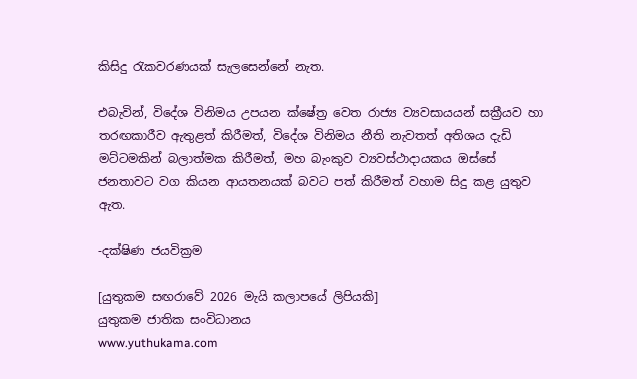කිසිදු රැකවරණයක් සැලසෙන්නේ නැත.

එබැවින්, විදේශ විනිමය උපයන ක්ෂේත්‍ර වෙත රාජ්‍ය ව්‍යවසායයන් සක්‍රීයව හා තරඟකාරීව ඇතුළත් කිරීමත්, විදේශ විනිමය නීති නැවතත් අතිශය දැඩි මට්ටමකින් බලාත්මක කිරීමත්, මහ බැංකුව ව්‍යවස්ථාදායකය ඔස්සේ ජනතාවට වග කියන ආයතනයක් බවට පත් කිරීමත් වහාම සිදු කළ යුතුව ඇත.

-දක්ෂිණ ජයවික්‍රම

[යුතුකම සඟරාවේ 2026 මැයි කලාපයේ ලිපියකි]
යුතුකම ජාතික සංවිධානය
www.yuthukama.com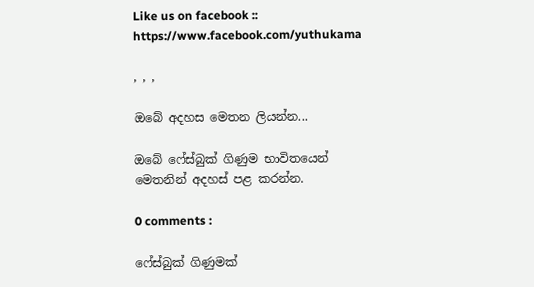Like us on facebook :: https://www.facebook.com/yuthukama

, , ,

ඔබේ අදහස මෙතන ලියන්න...

ඔබේ ෆේස්බුක් ගිණුම භාවිතයෙන් මෙතනින් අදහස් පළ කරන්න.

0 comments :

ෆේස්බුක් ගිණුමක්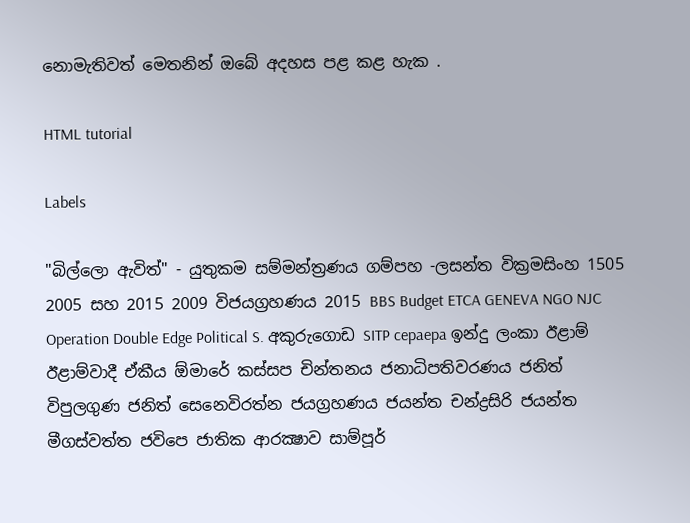නොමැතිවත් මෙතනින් ඔබේ අදහස පළ කළ හැක .

HTML tutorial

Labels

"බිල්ලො ඇවිත්" - යුතුකම සම්මන්ත්‍රණය ගම්පහ -ලසන්ත වික්‍රමසිංහ 1505 2005 සහ 2015 2009 විජයග්‍රහණය 2015 BBS Budget ETCA GENEVA NGO NJC Operation Double Edge Political S. අකුරුගොඩ SITP cepaepa ඉන්දු ලංකා ඊළාම් ඊළාම්වාදී ඒකීය ඕමාරේ කස්‌සප චින්තනය ජනාධිපතිවරණය ජනිත් විපුලගුණ ජනිත් සෙනෙවිරත්න ජයග්‍රහණය ජයන්ත චන්ද්‍රසිරි ජයන්ත මීගස්වත්ත ජවිපෙ ජාතික ආරක්‍ෂාව සාම්පූර්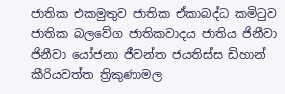ජාතික එකමුතුව ජාතික ඒකාබද්ධ කමිටුව ජාතික බලවේග ජාතිකවාදය ජාතිය ජිනීවා ජිනීවා යෝජනා ජීවන්ත ජයතිස්ස ඩිහාන් කීරියවත්ත ත්‍රිකුණාමල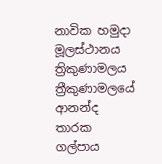නාවික හමුදා මූලස්‌ථානය ත්‍රිකුණාමලය ත්‍රීකුණාමලයේ ආනන්ද තාරක ගල්පාය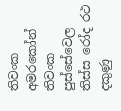තිවංක අමරකෝන් තිවංක පුස්සේවෙල තිස්‌ස රෝද රථ දකුණු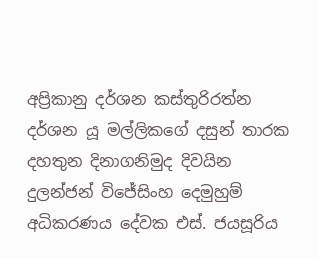අප්‍රිකානු දර්ශන කස්තුරිරත්න දර්ශන යූ මල්ලිකගේ දසුන් තාරක දහතුන දිනාගනිමුද දිවයින දුලන්ජන් විජේසිංහ දෙමුහුම් අධිකරණය දේවක එස්. ජයසූරිය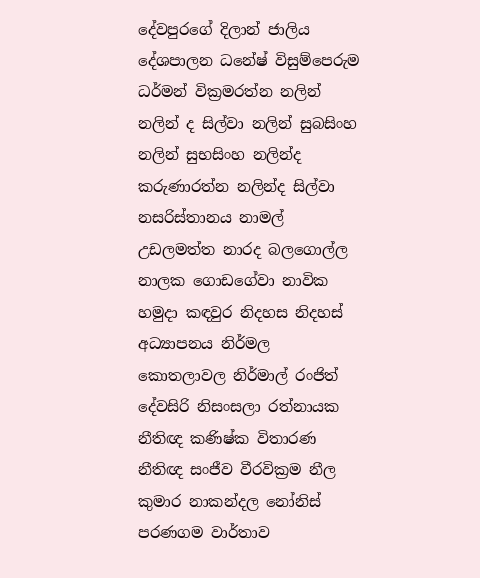දේවපුරගේ දිලාන් ජාලිය දේශපාලන ධනේෂ් විසුම්පෙරුම ධර්මන් වික්‍රමරත්න නලින් නලින් ද සිල්වා නලින් සුබසිංහ නලින් සුභසිංහ නලින්ද කරුණාරත්න නලින්ද සිල්වා නසරිස්‌තානය නාමල් උඩලමත්ත නාරද බලගොල්ල නාලක ගොඩගේවා නාවික හමුදා කඳවුර නිදහස නිදහස් අධ්‍යාපනය නිර්මල කොතලාවල නිර්මාල් රංජිත් දේවසිරි නිසංසලා රත්නායක නීතිඥ කණිෂ්ක විතාරණ නීතිඥ සංජීව වීරවික්‍රම නීල කුමාර නාකන්දල නෝනිස් පරණගම වාර්තාව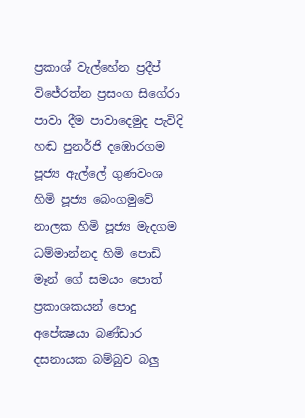ප්‍රකාශ් වැල්හේන ප්‍රදීප් විජේරත්න ප්‍රසංග සිගේරා පාවා දීම පාවාදෙමුද පැවිදි හඬ පුනර්ජි දඹොරගම පූජ්‍ය ඇල්ලේ ගුණවංශ හිමි පූජ්‍ය බෙංගමුවේ නාලක හිමි පූජ්‍ය මැදගම ධම්මාන්නද හිමි පොඩි මෑන් ගේ සමයං පොත් ප්‍රකාශකයන් පොදු අපේක්‍ෂයා බණ්ඩාර දසනායක බම්බුව බලු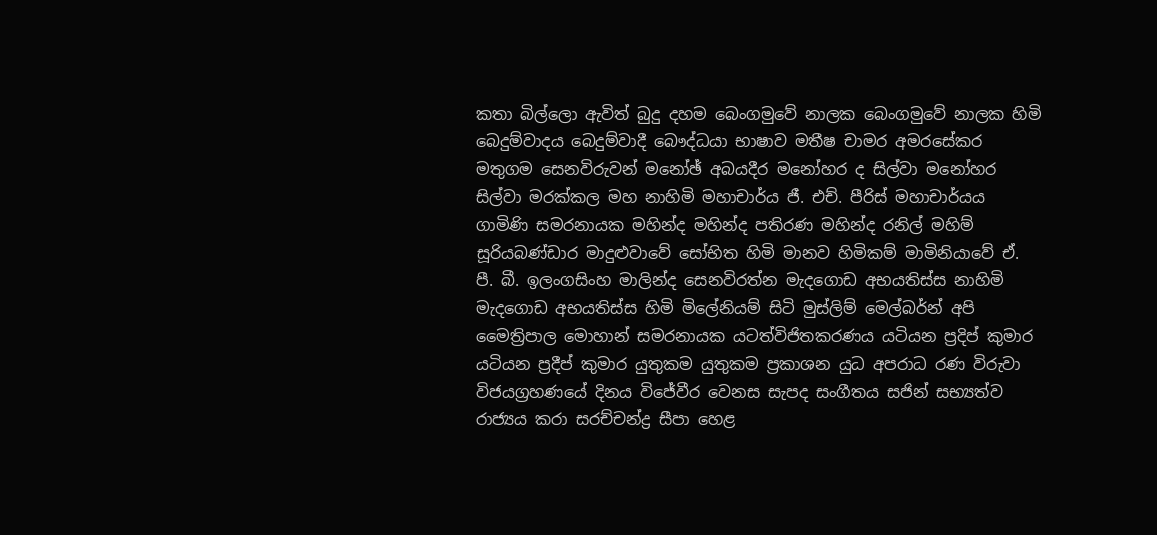කතා බිල්ලො ඇවිත් බුදු දහම බෙංගමුවේ නාලක බෙංගමුවේ නාලක හිමි බෙදුම්වාදය බෙදුම්වාදී බෞද්ධයා භාෂාව මතීෂ චාමර අමරසේකර මතුගම සෙනවිරුවන් මනෝඡ් අබයදීර මනෝහර ද සිල්වා මනෝහර සිල්වා මරක්කල මහ නාහිමි මහාචාර්ය ජී. එච්. පීරිස් මහාචාර්යය ගාමිණි සමරනායක මහින්ද මහින්ද පතිරණ මහින්ද රනිල් මහිම් සූරියබණ්ඩාර මාදුළුවාවේ සෝභිත හිමි මානව හිමිකම් මාමිනියාවේ ඒ. පී. බී. ඉලංගසිංහ මාලින්ද සෙනවිරත්න මැදගොඩ අභයතිස්ස නාහිමි මැදගොඩ අභයතිස්ස හිමි මිලේනියම් සිටි මුස්‌ලිම් මෙල්බර්න් අපි මෛත්‍රිපාල මොහාන් සමරනායක යටත්විජිතකරණය යටියන ප්‍රදිප් කුමාර යටියන ප්‍රදීප් කුමාර යුතුකම යුතුකම ප්‍රකාශන යුධ අපරාධ රණ විරුවා විජයග්‍රහණයේ දිනය විජේවීර වෙනස සැපද සංගීතය සජින් සභ්‍යත්ව රාජ්‍යය කරා සරච්චන්ද්‍ර සීපා හෙළ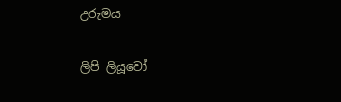උරුමය

ලිපි ලියූවෝ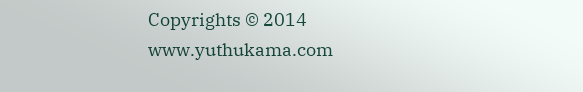Copyrights © 2014 www.yuthukama.com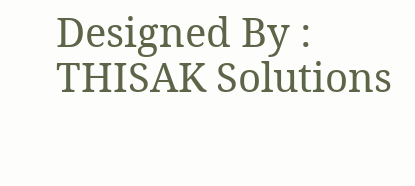Designed By : THISAK Solutions